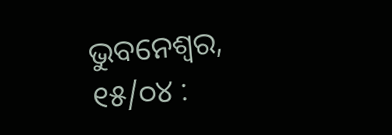ଭୁବନେଶ୍ୱର, ୧୫/୦୪ :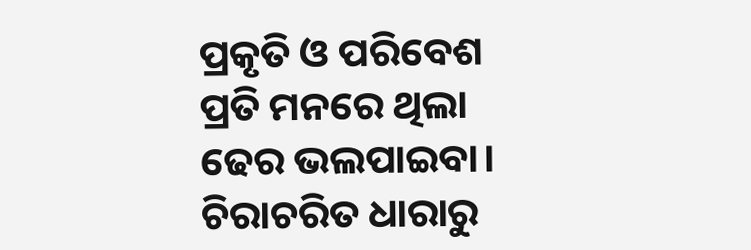ପ୍ରକୃତି ଓ ପରିବେଶ ପ୍ରତି ମନରେ ଥିଲା ଢେର ଭଲପାଇବା। ଚିରାଚରିତ ଧାରାରୁ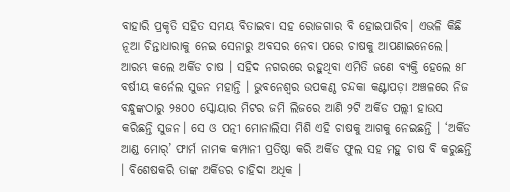ବାହାରି ପ୍ରକୃତି ସହିତ ସମୟ ବିତାଇବା ସହ ରୋଜଗାର ବି ହୋଇପାରିବ। ଏଭଳି କିଛି ନୂଆ ଚିନ୍ତାଧାରାକୁ ନେଇ ସେନାରୁ ଅବସର ନେବା ପରେ ଚାଷକୁ ଆପଣାଇନେଲେ। ଆରମ୍ଭ କଲେ ଅର୍କିଡ ଚାଷ । ସହିଦ ନଗରରେ ରହୁଥିବା ଏମିତି ଜଣେ ବ୍ୟକ୍ତି ହେଲେ ୫୮ ବର୍ଷୀୟ କର୍ନେଲ ସୁଜନ ମହାନ୍ତି । ଭୁବନେଶ୍ୱର ଉପକଣ୍ଠ ଚନ୍ଦକା କଣ୍ଟାପଡ଼ା ଅଞ୍ଚଳରେ ନିଜ ବନ୍ଧୁଙ୍କଠାରୁ ୨୫୦୦ ସ୍କୋୟାର ମିଟର ଜମି ଲିଜରେ ଆଣି ୨ଟି ଅର୍କିଡ ପଲ୍ଲୀ ହାଉସ କରିଛନ୍ତି ସୁଜନ। ସେ ଓ ପତ୍ନୀ ମୋନାଲିସା ମିଶି ଏହି ଚାଷକୁ ଆଗକୁ ନେଇଛନ୍ତି । ‘ଅର୍କିଡ ଆଣ୍ଡ ମୋର୍’ ଫାର୍ମ ନାମକ କମ୍ପାନୀ ପ୍ରତିଷ୍ଠା କରି ଅର୍କିଡ ଫୁଲ ସହ ମହୁ ଚାଷ ବି କରୁଛନ୍ତି । ବିଶେଷକରି ତାଙ୍କ ଅର୍କିଡର ଚାହିଦା ଅଧିକ ।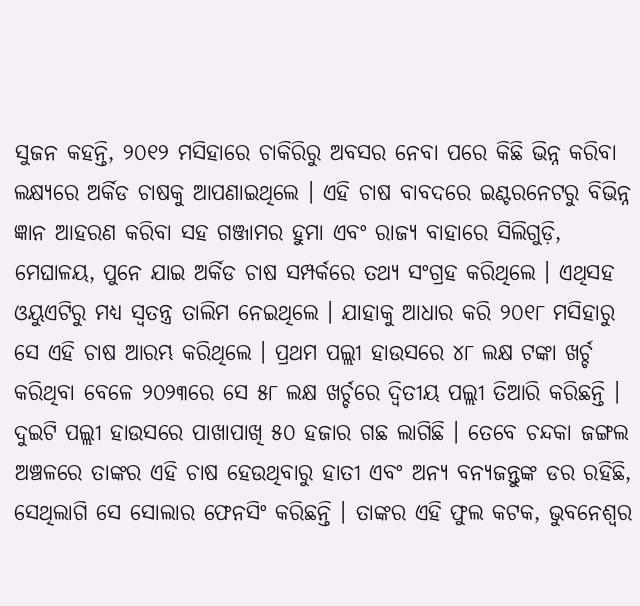ସୁଜନ କହନ୍ତି, ୨୦୧୨ ମସିହାରେ ଚାକିରିରୁ ଅବସର ନେବା ପରେ କିଛି ଭିନ୍ନ କରିବା ଲକ୍ଷ୍ୟରେ ଅର୍କିଡ ଚାଷକୁ ଆପଣାଇଥିଲେ । ଏହି ଚାଷ ବାବଦରେ ଇଣ୍ଟରନେଟରୁ ବିଭିନ୍ନ ଜ୍ଞାନ ଆହରଣ କରିବା ସହ ଗଞ୍ଜାମର ହୁମା ଏବଂ ରାଜ୍ୟ ବାହାରେ ସିଲିଗୁଡ଼ି, ମେଘାଳୟ, ପୁନେ ଯାଇ ଅର୍କିଡ ଚାଷ ସମ୍ପର୍କରେ ତଥ୍ୟ ସଂଗ୍ରହ କରିଥିଲେ । ଏଥିସହ ଓୟୁଏଟିରୁ ମଧ୍ୟ ସ୍ୱତନ୍ତ୍ର ତାଲିମ ନେଇଥିଲେ । ଯାହାକୁ ଆଧାର କରି ୨୦୧୮ ମସିହାରୁ ସେ ଏହି ଚାଷ ଆରମ୍ଭ କରିଥିଲେ । ପ୍ରଥମ ପଲ୍ଲୀ ହାଉସରେ ୪୮ ଲକ୍ଷ ଟଙ୍କା ଖର୍ଚ୍ଚ କରିଥିବା ବେଳେ ୨୦୨୩ରେ ସେ ୫୮ ଲକ୍ଷ ଖର୍ଚ୍ଚରେ ଦ୍ୱିତୀୟ ପଲ୍ଲୀ ତିଆରି କରିଛନ୍ତି । ଦୁଇଟି ପଲ୍ଲୀ ହାଉସରେ ପାଖାପାଖି ୫୦ ହଜାର ଗଛ ଲାଗିଛି । ତେବେ ଚନ୍ଦକା ଜଙ୍ଗଲ ଅଞ୍ଚଳରେ ତାଙ୍କର ଏହି ଚାଷ ହେଉଥିବାରୁ ହାତୀ ଏବଂ ଅନ୍ୟ ବନ୍ୟଜନ୍ତୁଙ୍କ ଡର ରହିଛି, ସେଥିଲାଗି ସେ ସୋଲାର ଫେନସିଂ କରିଛନ୍ତି । ତାଙ୍କର ଏହି ଫୁଲ କଟକ, ଭୁବନେଶ୍ୱର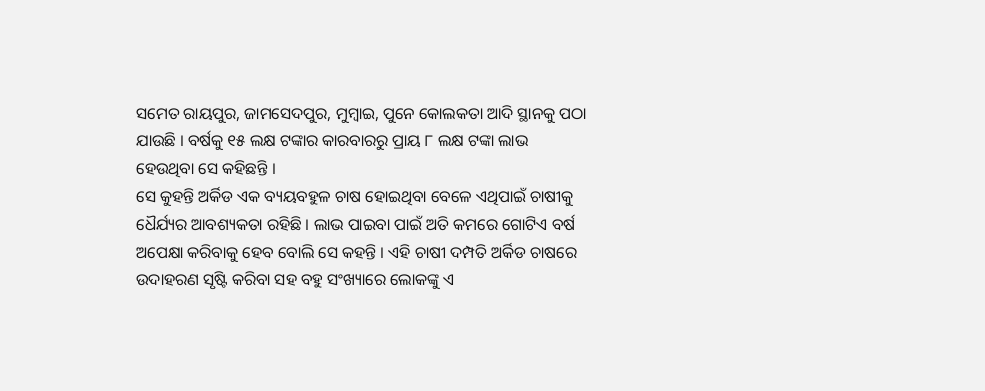ସମେତ ରାୟପୁର, ଜାମସେଦପୁର, ମୁମ୍ବାଇ, ପୁନେ କୋଲକତା ଆଦି ସ୍ଥାନକୁ ପଠା ଯାଉଛି । ବର୍ଷକୁ ୧୫ ଲକ୍ଷ ଟଙ୍କାର କାରବାରରୁ ପ୍ରାୟ ୮ ଲକ୍ଷ ଟଙ୍କା ଲାଭ ହେଉଥିବା ସେ କହିଛନ୍ତି ।
ସେ କୁହନ୍ତି ଅର୍କିଡ ଏକ ବ୍ୟୟବହୁଳ ଚାଷ ହୋଇଥିବା ବେଳେ ଏଥିପାଇଁ ଚାଷୀକୁ ଧୈର୍ଯ୍ୟର ଆବଶ୍ୟକତା ରହିଛି । ଲାଭ ପାଇବା ପାଇଁ ଅତି କମରେ ଗୋଟିଏ ବର୍ଷ ଅପେକ୍ଷା କରିବାକୁ ହେବ ବୋଲି ସେ କହନ୍ତି । ଏହି ଚାଷୀ ଦମ୍ପତି ଅର୍କିଡ ଚାଷରେ ଉଦାହରଣ ସୃଷ୍ଟି କରିବା ସହ ବହୁ ସଂଖ୍ୟାରେ ଲୋକଙ୍କୁ ଏ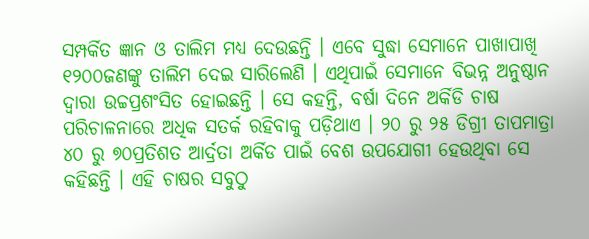ସମ୍ପର୍କିତ ଜ୍ଞାନ ଓ ତାଲିମ ମଧ୍ୟ ଦେଉଛନ୍ତି । ଏବେ ସୁଦ୍ଧା ସେମାନେ ପାଖାପାଖି ୧୨୦୦ଜଣଙ୍କୁ ତାଲିମ ଦେଇ ସାରିଲେଣି । ଏଥିପାଇଁ ସେମାନେ ବିଭନ୍ନ ଅନୁଷ୍ଠାନ ଦ୍ୱାରା ଉଚ୍ଚପ୍ରଶଂସିତ ହୋଇଛନ୍ତି । ସେ କହନ୍ତି, ବର୍ଷା ଦିନେ ଅର୍କିଡି ଚାଷ ପରିଚାଳନାରେ ଅଧିକ ସତର୍କ ରହିବାକୁ ପଡ଼ିଥାଏ । ୨୦ ରୁ ୨୫ ଡିଗ୍ରୀ ତାପମାତ୍ରା ୪୦ ରୁ ୭୦ପ୍ରତିଶତ ଆର୍ଦ୍ରତା ଅର୍କିଡ ପାଇଁ ବେଶ ଉପଯୋଗୀ ହେଉଥିବା ସେ କହିଛନ୍ତି । ଏହି ଚାଷର ସବୁଠୁ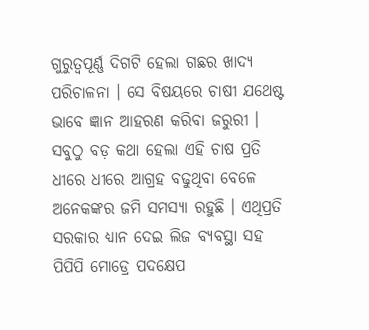ଗୁରୁତ୍ୱପୂର୍ଣ୍ଣ ଦିଗଟି ହେଲା ଗଛର ଖାଦ୍ୟ ପରିଚାଳନା । ସେ ବିଷୟରେ ଚାଷୀ ଯଥେଷ୍ଟ ଭାବେ ଜ୍ଞାନ ଆହରଣ କରିବା ଜରୁରୀ । ସବୁଠୁ ବଡ଼ କଥା ହେଲା ଏହି ଚାଷ ପ୍ରତି ଧୀରେ ଧୀରେ ଆଗ୍ରହ ବଢୁଥିବା ବେଳେ ଅନେକଙ୍କର ଜମି ସମସ୍ୟା ରହୁଛି । ଏଥିପ୍ରତି ସରକାର ଧ୍ୟାନ ଦେଇ ଲିଜ ବ୍ୟବସ୍ଥା ସହ ପିପିପି ମୋଡ୍ରେ ପଦକ୍ଷେପ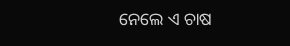ନେଲେ ଏ ଚାଷ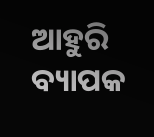ଆହୁରି ବ୍ୟାପକ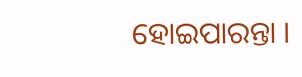ହୋଇପାରନ୍ତା ।